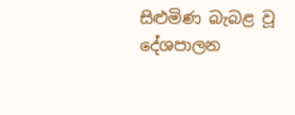සිළුමිණ බැබළ වූ දේශපාලන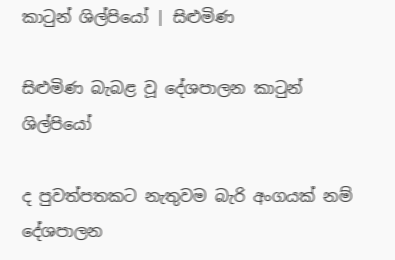කාටුන් ශිල්පියෝ | සිළුමිණ

සිළුමිණ බැබළ වූ දේශපාලන කාටුන් ශිල්පියෝ

ද පුවත්පතකට නැතුවම බැරි අංගයක් නම් දේශපාලන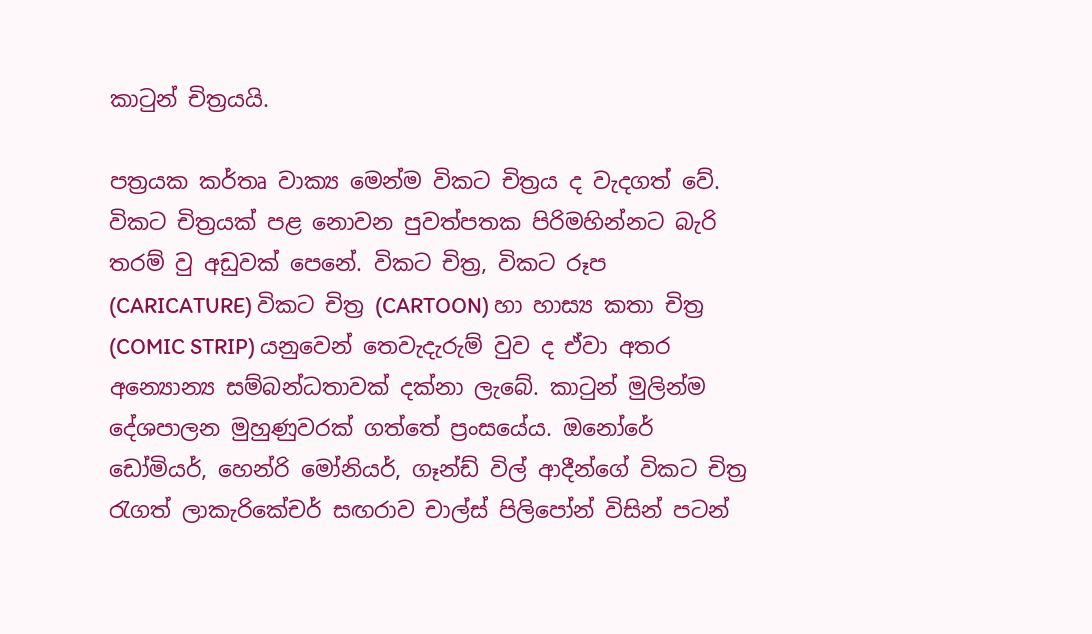කාටුන් චිත්‍රයයි.

පත්‍රයක කර්තෘ වාක්‍ය මෙන්ම විකට චිත්‍රය ද වැදගත් වේ. විකට චිත්‍රයක් පළ නොවන පුවත්පතක පිරිමහින්නට බැරි තරම් වු අඩුවක් පෙනේ. විකට චිත්‍ර, විකට රූප (CARICATURE) විකට චිත්‍ර (CARTOON) හා හාස්‍ය කතා චිත්‍ර (COMIC STRIP) යනුවෙන් තෙවැදැරුම් වුව ද ඒවා අතර අන්‍යොන්‍ය සම්බන්ධතාවක් දක්නා ලැබේ. කාටුන් මුලින්ම දේශපාලන මුහුණුවරක් ගත්තේ ප්‍රංසයේය. ඔනෝරේ ඩෝමියර්, හෙන්රි මෝනියර්, ගෑන්ඩ් විල් ආදීන්ගේ විකට චිත්‍ර රැගත් ලාකැරිකේචර් සඟරාව චාල්ස් පිලිපෝන් විසින් පටන්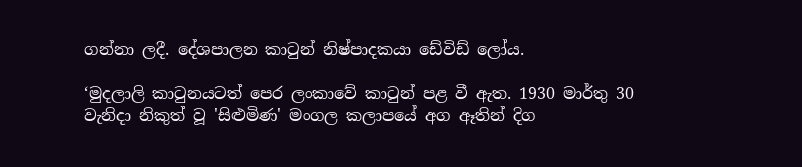ගන්නා ලදී. දේශපාලන කාටුන් නිෂ්පාදකයා ඩේවිඩ් ලෝය.

‘මුදලාලි කාටුනයටත් පෙර ලංකාවේ කාටුන් පළ වී ඇත. 1930 මාර්තු 30 වැනිදා නිකුත් වූ 'සිළුමිණ' මංගල කලාපයේ අග ඈතින් දිග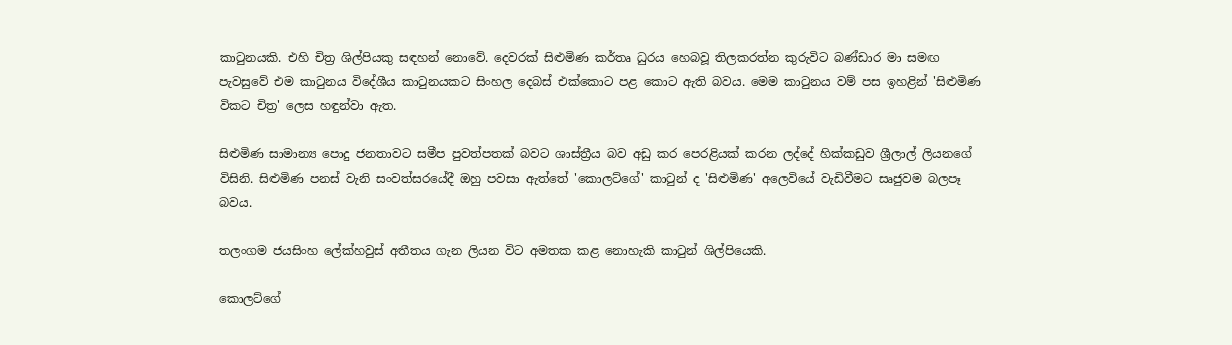කාටුනයකි. එහි චිත්‍ර ශිල්පියකු සඳහන් නොවේ. දෙවරක් සිළුමිණ කර්තෘ ධුරය හෙබවූ තිලකරත්න කුරුවිට බණ්ඩාර මා සමඟ පැවසුවේ එම කාටුනය විදේශීය කාටුනයකට සිංහල දෙබස් එක්කොට පළ කොට ඇති බවය. මෙම කාටුනය වම් පස ඉහළින් 'සිළුමිණ විකට චිත්‍ර' ලෙස හඳුන්වා ඇත.

සිළුමිණ සාමාන්‍ය පොදු ජනතාවට සමීප පුවත්පතක් බවට ශාස්ත්‍රීය බව අඩු කර පෙරළියක් කරන ලද්දේ හික්කඩුව ශ්‍රීලාල් ලියනගේ විසිනි. සිළුමිණ පනස් වැනි සංවත්සරයේදී ඔහු පවසා ඇත්තේ 'කොලට්ගේ' කාටුන් ද 'සිළුමිණ' අලෙවියේ වැඩිවීමට සෘජුවම බලපෑ බවය.

තලංගම ජයසිංහ ලේක්හවුස් අතීතය ගැන ලියන විට අමතක කළ නොහැකි කාටුන් ශිල්පියෙකි.

කොලට්ගේ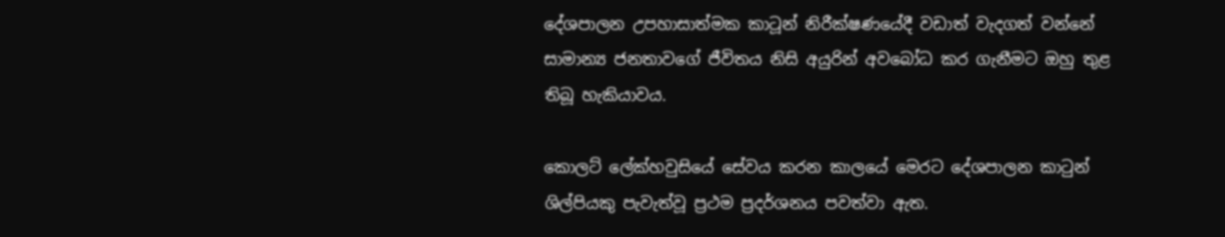දේශපාලන උපහාසාත්මක කාටූන් නිරීක්ෂණයේදී වඩාත් වැදගත් වන්නේ සාමාන්‍ය ජනතාවගේ ජීවිතය නිසි අයුරින් අවබෝධ කර ගැනීමට ඔහු තුළ තිබූ හැකියාවය.

කොලට් ලේක්හවුසියේ සේවය කරන කාලයේ මෙරට දේශපාලන කාටුන් ශිල්පියකු පැවැත්වූ ප්‍රථම ප්‍රදර්ශනය පවත්වා ඇත.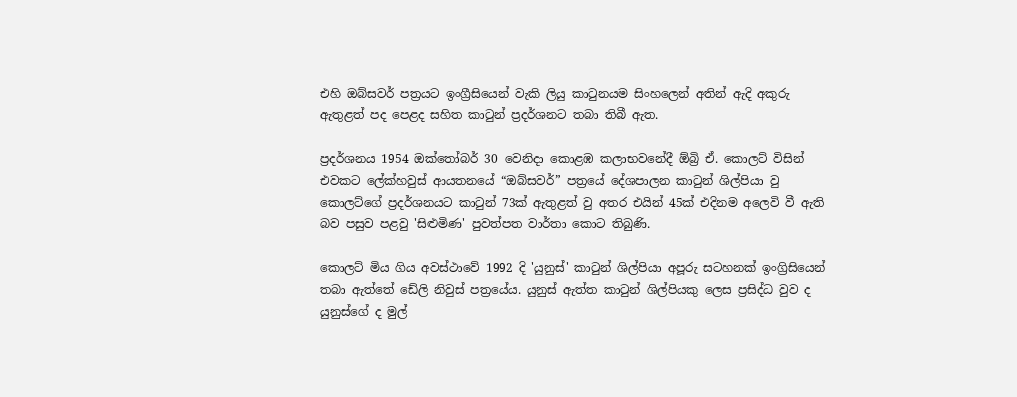එහි ඔබ්සවර් පත්‍රයට ඉංග්‍රීසියෙන් වැකි ලියු කාටුනයම සිංහලෙන් අතින් ඇදි අකුරු ඇතුළත් පද පෙළද සහිත කාටුන් ප්‍රදර්ශනට තබා තිබී ඇත.

ප්‍රදර්ශනය 1954 ඔක්තෝබර් 30 වෙනිදා කොළඹ කලාභවනේදී ඕබ්‍රි ඒ. කොලට් විසින් එවකට ලේක්හවුස් ආයතනයේ “ඔබ්සවර්” පත්‍රයේ දේශපාලන කාටුන් ශිල්පියා වු කොලට්ගේ ප්‍රදර්ශනයට කාටුන් 73ක් ඇතුළත් වු අතර එයින් 45ක් එදිනම අලෙවි වී ඇති බව පසුව පළවු 'සිළුමිණ' පුවත්පත වාර්තා කොට තිබුණි.

කොලට් මිය ගිය අවස්ථාවේ 1992 දි 'යුනුස්' කාටුන් ශිල්පියා අපූරු සටහනක් ඉංග්‍රිසියෙන් තබා ඇත්තේ ඩේලි නිවුස් පත්‍රයේය. යුනුස් ඇත්ත කාටුන් ශිල්පියකු ලෙස ප්‍රසිද්ධ වුව ද යුනුස්ගේ ද මුල්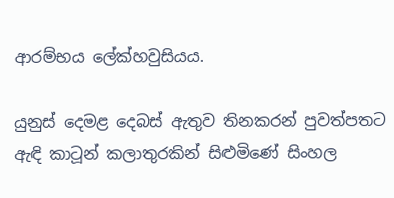ආරම්භය ලේක්හවුසියය.

යුනුස් දෙමළ දෙබස් ඇතුව තිනකරන් පුවත්පතට ඇඳි කාටූන් කලාතුරකින් සිළුමිණේ සිංහල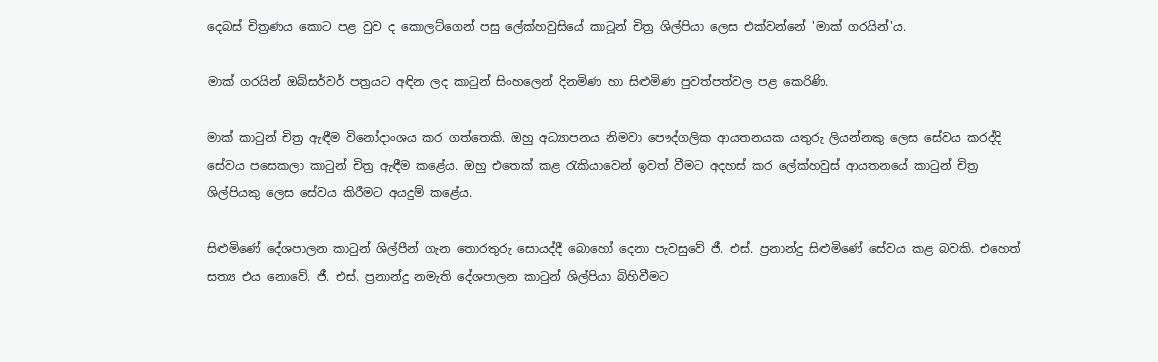දෙබස් චිත්‍රණය කොට පළ වුව ද කොලට්ගෙන් පසු ලේක්හවුසියේ කාටූන් චිත්‍ර ශිල්පියා ලෙස එක්වන්නේ 'මාක් ගරයින්'ය.

මාක් ගරයින් ඔබ්සර්වර් පත්‍රයට අඳින ලද කාටුන් සිංහලෙන් දිනමිණ හා සිළුමිණ පුවත්පත්වල පළ කෙරිණි.

මාක් කාටුන් චිත්‍ර ඇඳීම විනෝදාංශය කර ගත්තෙකි. ඔහු අධ්‍යාපනය නිමවා පෞද්ගලික ආයතනයක යතුරු ලියන්නකු ලෙස සේවය කරද්දි සේවය පසෙකලා කාටුන් චිත්‍ර ඇඳීම කළේය. ඔහු එතෙක් කළ රැකියාවෙන් ඉවත් වීමට අදහස් කර ලේක්හවුස් ආයතනයේ කාටුන් චිත්‍ර ශිල්පියකු ලෙස සේවය කිරීමට අයදුම් කළේය.

සිළුමිණේ දේශපාලන කාටුන් ශිල්පීන් ගැන තොරතුරු සොයද්දී බොහෝ දෙනා පැවසුවේ ජී. එස්. ප්‍රනාන්දු සිළුමිණේ සේවය කළ බවකි. එහෙත් සත්‍ය එය නොවේ. ජී. එස්. ප්‍රනාන්දු නමැති දේශපාලන කාටුන් ශිල්පියා බිහිවීමට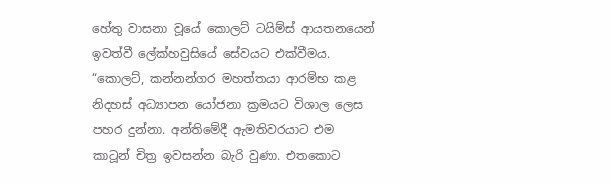හේතු වාසනා වූයේ කොලට් ටයිම්ස් ආයතනයෙන් ඉවත්වී ලේක්හවුසියේ සේවයට එක්වීමය. “කොලට්, කන්නන්ගර මහත්තයා ආරම්භ කළ නිදහස් අධ්‍යාපන යෝජනා ක්‍රමයට විශාල ලෙස පහර දුන්නා. අන්තිමේදී ඇමතිවරයාට එම කාටූන් චිත්‍ර ඉවසන්න බැරි වුණා. එතකොට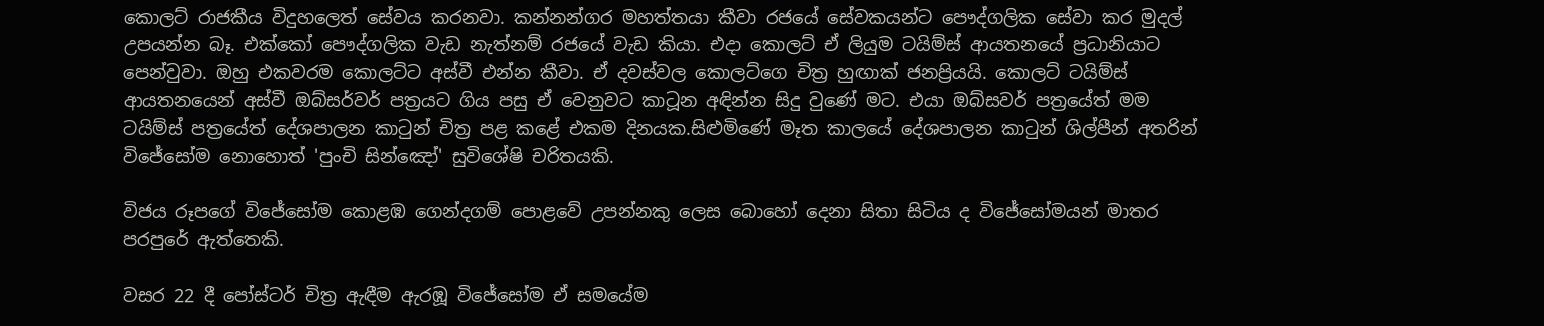කොලට් රාජකීය විදුහලෙත් සේවය කරනවා. කන්නන්ගර මහත්තයා කීවා රජයේ සේවකයන්ට පෞද්ගලික සේවා කර මුදල් උපයන්න බෑ. එක්කෝ පෞද්ගලික වැඩ නැත්නම් රජයේ වැඩ කියා. එදා කොලට් ඒ ලියුම ටයිම්ස් ආයතනයේ ප්‍රධානියාට පෙන්වුවා. ඔහු එකවරම කොලට්ට අස්වී එන්න කීවා. ඒ දවස්වල කොලට්ගෙ චිත්‍ර හුඟාක් ජනප්‍රියයි. කොලට් ටයිම්ස් ආයතනයෙන් අස්වී ඔබ්සර්වර් පත්‍රයට ගිය පසු ඒ වෙනුවට කාටූන අඳින්න සිදු වුණේ මට. එයා ඔබ්සවර් පත්‍රයේත් මම ටයිම්ස් පත්‍රයේත් දේශපාලන කාටුන් චිත්‍ර පළ කළේ එකම දිනයක.සිළුමිණේ මෑත කාලයේ දේශපාලන කාටුන් ශිල්පීන් අතරින් විජේසෝම නොහොත් 'පුංචි සින්ඤෝ' සුවිශේෂි චරිතයකි.

විජය රූපගේ විජේසෝම කොළඹ ගෙන්දගම් පොළවේ උපන්නකු ලෙස බොහෝ දෙනා සිතා සිටිය ද විජේසෝමයන් මාතර පරපුරේ ඇත්තෙකි.

වසර 22 දී පෝස්ටර් චිත්‍ර ඇඳීම ඇරඹූ විජේසෝම ඒ සමයේම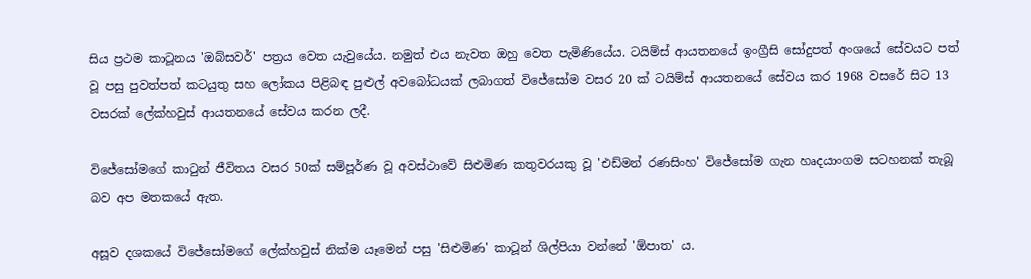සිය ප්‍රථම කාටූනය 'ඔබ්සවර්' පත්‍රය වෙත යැවුයේය. නමුත් එය නැවත ඔහු වෙත පැමිණියේය. ටයිම්ස් ආයතනයේ ඉංග්‍රීසි සෝදුපත් අංශයේ සේවයට පත් වූ පසු පුවත්පත් කටයුතු සහ ලෝකය පිළිබඳ පුළුල් අවබෝධයක් ලබාගත් විජේසෝම වසර 20 ක් ටයිම්ස් ආයතනයේ සේවය කර 1968 වසරේ සිට 13 වසරක් ලේක්හවුස් ආයතනයේ සේවය කරන ලදී.

විජේසෝමගේ කාටුන් ජීවිතය වසර 50ක් සම්පූර්ණ වූ අවස්ථාවේ සිළුමිණ කතුවරයකු වූ 'එඩ්මන් රණසිංහ' විජේසෝම ගැන හෘදයාංගම සටහනක් තැබූ බව අප මතකයේ ඇත.

අසූව දශකයේ විජේසෝමගේ ලේක්හවුස් නික්ම යෑමෙන් පසු 'සිළුමිණ' කාටූන් ශිල්පියා වන්නේ 'ඕපාත' ය.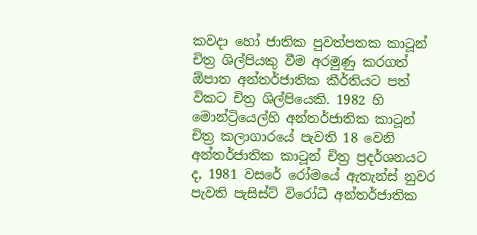කවදා හෝ ජාතික පුවත්පතක කාටූන් චිත්‍ර ශිල්පියකු වීම අරමුණු කරගත් ඕපාත අන්තර්ජාතික කීර්තියට පත් විකට චිත්‍ර ශිල්පියෙකි. 1982 හි මොන්ට්‍රියෙල්හි අන්තර්ජාතික කාටූන් චිත්‍ර කලාගාරයේ පැවති 18 වෙනි අන්තර්ජාතික කාටූන් චිත්‍ර ප්‍රදර්ශනයට ද, 1981 වසරේ රෝමයේ ඇතැන්ස් නුවර පැවති පැසිස්ට් විරෝධී අන්තර්ජාතික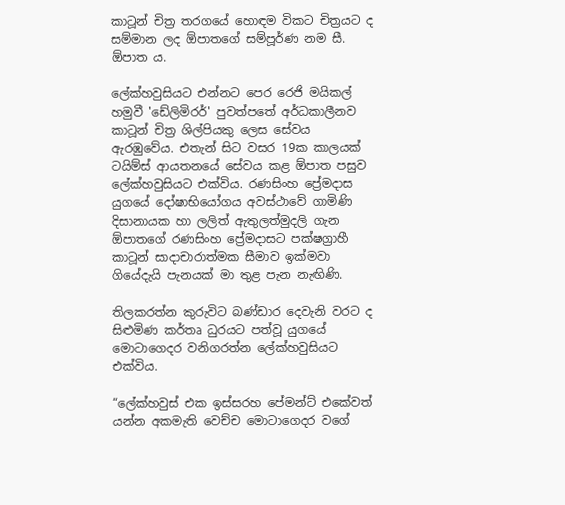කාටූන් චිත්‍ර තරගයේ හොඳම විකට චිත්‍රයට ද සම්මාන ලද ඕපාතගේ සම්පූර්ණ නම සී. ඕපාත ය.

ලේක්හවුසියට එන්නට පෙර රෙජි මයිකල් හමුවී 'ඩේලිමිරර්' පුවත්පතේ අර්ධකාලීනව කාටූන් චිත්‍ර ශිල්පියකු ලෙස සේවය ඇරඹුවේය. එතැන් සිට වසර 19ක කාලයක් ටයිම්ස් ආයතනයේ සේවය කළ ඕපාත පසුව ලේක්හවුසියට එක්විය. රණසිංහ ප්‍රේමදාස යුගයේ දෝෂාභියෝගය අවස්ථාවේ ගාමිණි දිසානායක හා ලලිත් ඇතුලත්මුදලි ගැන ඕපාතගේ රණසිංහ ප්‍රේමදාසට පක්ෂග්‍රාහී කාටූන් සාදාචාරාත්මක සීමාව ඉක්මවා ගියේදැයි පැනයක් මා තුළ පැන නැඟිණි.

තිලකරත්න කුරුවිට බණ්ඩාර දෙවැනි වරට ද සිළුමිණ කර්තෘ ධුරයට පත්වූ යුගයේ මොටාගෙදර වනිගරත්න ලේක්හවුසියට එක්විය.

“ලේක්හවුස් එක ඉස්සරහ පේමන්ට් එකේවත් යන්න අකමැති වෙච්ච මොටාගෙදර වගේ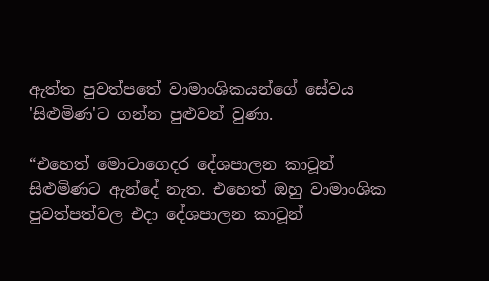ඇත්ත පුවත්පතේ වාමාංශිකයන්ගේ සේවය 'සිළුමිණ'ට ගන්න පුළුවන් වුණා.

“එහෙත් මොටාගෙදර දේශපාලන කාටූන් සිළුමිණට ඇන්දේ නැත. එහෙත් ඔහු වාමාංශික පුවත්පත්වල එදා දේශපාලන කාටූන්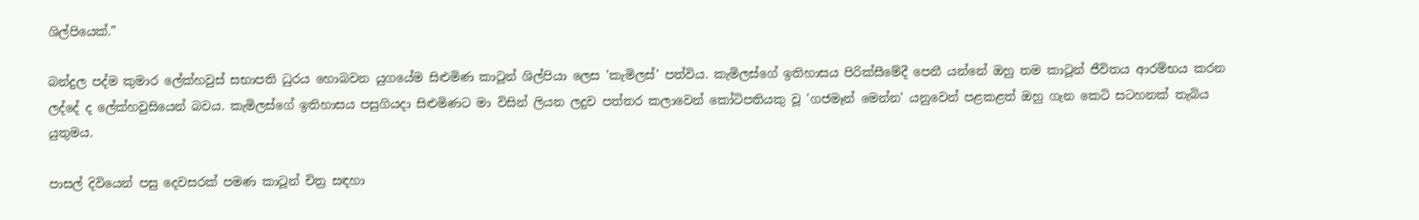ශිල්පියෙක්.”

බන්දුල පද්ම කුමාර ලේක්හවුස් සභාපති ධුරය හොබවන යුගයේම සිළුමිණ කාටූන් ශිල්පියා ලෙස 'කැමිලස්' පත්විය. කැමිලස්ගේ ඉතිහාසය පිරික්සීමේදී පෙනී යන්නේ ඔහු තම කාටූන් ජීවිතය ආරම්භය කරන ලද්දේ ද ලේක්හවුසියෙන් බවය. කැමිලස්ගේ ඉතිහාසය පසුගියදා සිළුමිණට මා විසින් ලියන ලදුව පත්තර කලාවෙන් කෝටිපතියකු වූ 'ගජමෑන් මෙන්න' යනුවෙන් පළකළත් ඔහු ගැන කෙටි සටහනක් තැබිය යුතුමය.

පාසල් දිවියෙන් පසු දෙවසරක් පමණ කාටූන් චිත්‍ර සඳහා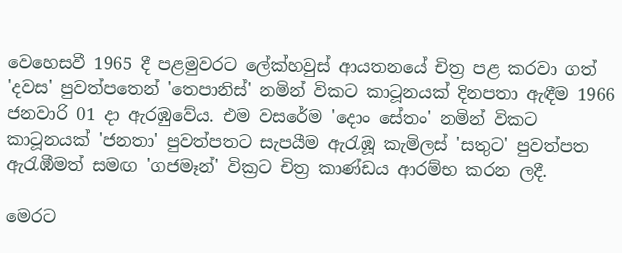වෙහෙසවී 1965 දී පළමුවරට ලේක්හවුස් ආයතනයේ චිත්‍ර පළ කරවා ගත් 'දවස' පුවත්පතෙන් 'තෙපානිස්' නමින් විකට කාටූනයක් දිනපතා ඇඳීම 1966 ජනවාරි 01 දා ඇරඹුවේය. එම වසරේම 'දොං සේතං' නමින් විකට කාටූනයක් 'ජනතා' පුවත්පතට සැපයීම ඇරැඹූ කැමිලස් 'සතුට' පුවත්පත ඇරැඹීමත් සමඟ 'ගජමෑන්' වික්‍රට චිත්‍ර කාණ්ඩය ආරම්භ කරන ලදී.

මෙරට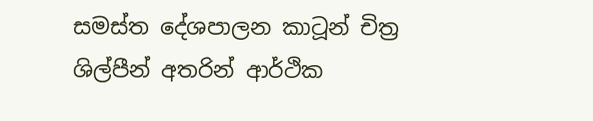සමස්ත දේශපාලන කාටූන් චිත්‍ර ශිල්පීන් අතරින් ආර්ථික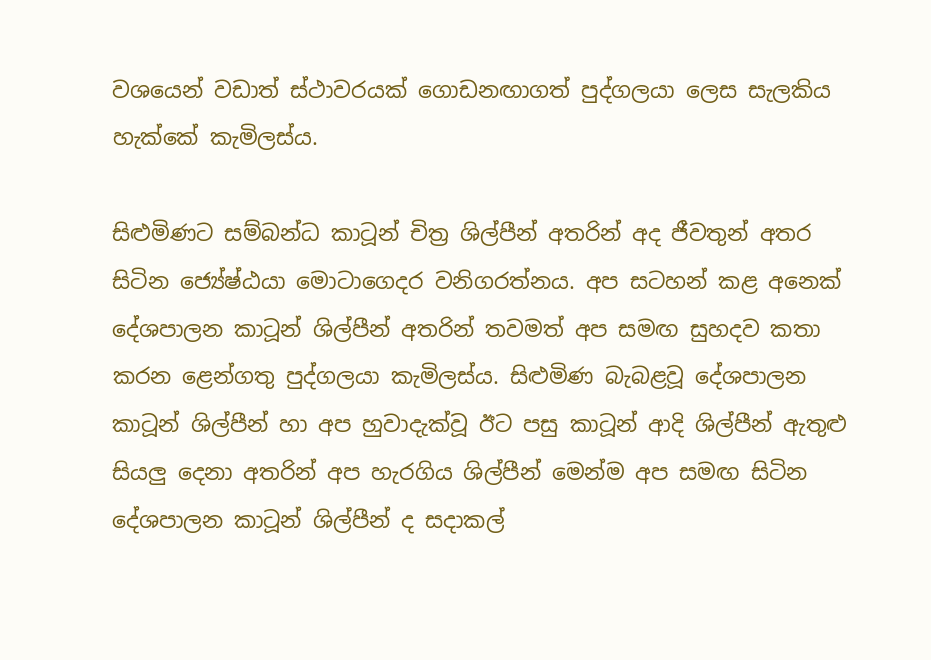වශයෙන් වඩාත් ස්ථාවරයක් ගොඩනඟාගත් පුද්ගලයා ලෙස සැලකිය හැක්කේ කැමිලස්ය.

සිළුමිණට සම්බන්ධ කාටූන් චිත්‍ර ශිල්පීන් අතරින් අද ජීවතුන් අතර සිටින ජ්‍යේෂ්ඨයා මොටාගෙදර වනිගරත්නය. අප සටහන් කළ අනෙක් දේශපාලන කාටූන් ශිල්පීන් අතරින් තවමත් අප සමඟ සුහදව කතා කරන ළෙන්ගතු පුද්ගලයා කැමිලස්ය. සිළුමිණ බැබළවූ දේශපාලන කාටූන් ශිල්පීන් හා අප හුවාදැක්වූ ඊට පසු කාටූන් ආදි ශිල්පීන් ඇතුළු සියලු දෙනා අතරින් අප හැරගිය ශිල්පීන් මෙන්ම අප සමඟ සිටින දේශපාලන කාටූන් ශිල්පීන් ද සදාකල්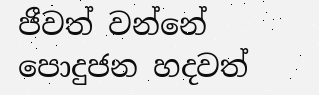ජීවත් වන්නේ පොදුජන හදවත්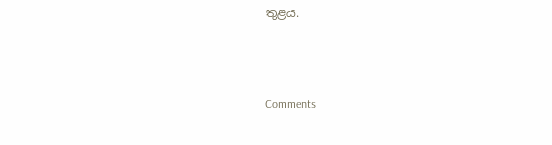තුළය.



Comments